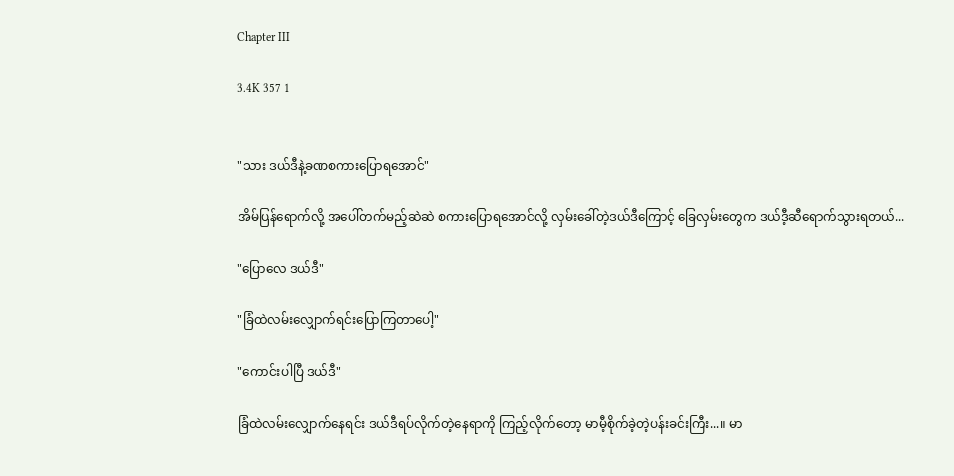Chapter III

3.4K 357 1


"သား ဒယ်ဒီနဲ့ခဏစကားပြောရအောင်"

အိမ်ပြန်ရောက်လို့ အပေါ်တက်မည့်ဆဲဆဲ စကားပြောရအောင်လို့ လှမ်းခေါ်တဲ့ဒယ်ဒီကြောင့် ခြေလှမ်းတွေက ဒယ်ဒီ့ဆီရောက်သွားရတယ်...

"ပြောလေ ဒယ်ဒီ"

"ခြံထဲလမ်းလျှောက်ရင်းပြောကြတာပေါ့"

"ကောင်းပါပြီ ဒယ်ဒီ"

ခြံထဲလမ်းလျှောက်နေရင်း ဒယ်ဒီရပ်လိုက်တဲ့နေရာကို ကြည့်လိုက်တော့ မာမီ့စိုက်ခဲ့တဲ့ပန်းခင်းကြီး...။ မာ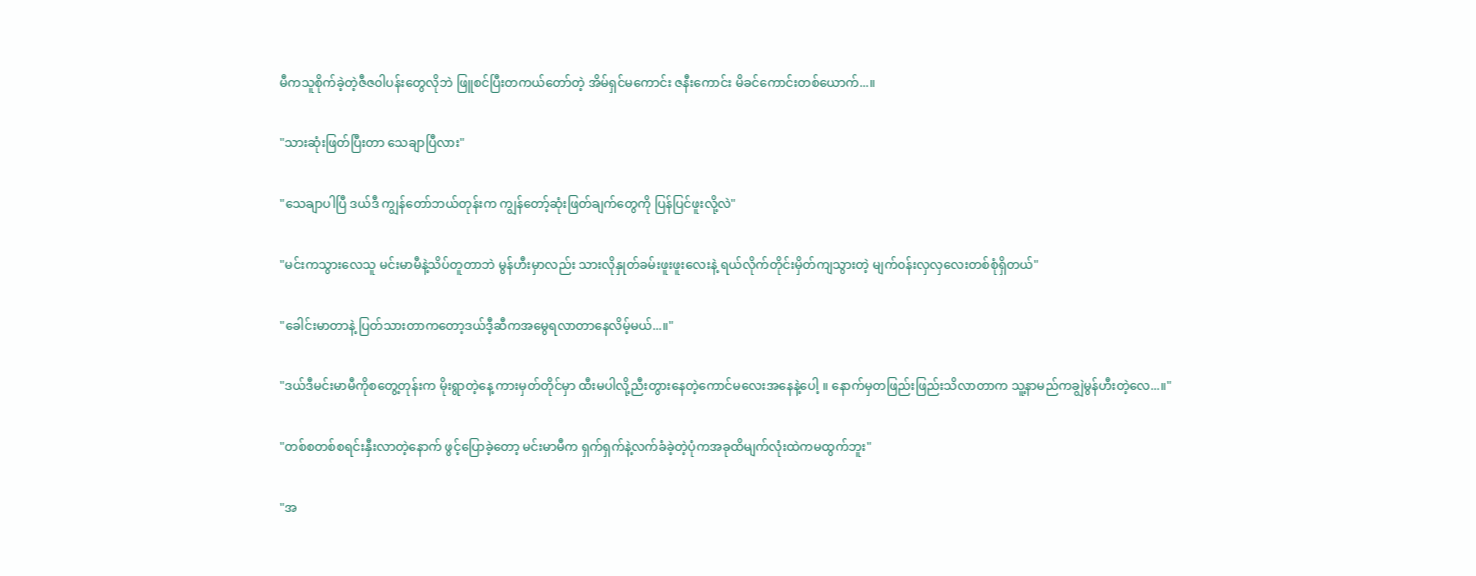မီကသူစိုက်ခဲ့တဲ့ဇီဇ၀ါပန်းတွေလိုဘဲ ဖြူစင်ပြီးတကယ်တော်တဲ့ အိမ်ရှင်မကောင်း ဇနီးကောင်း မိခင်ကောင်းတစ်ယောက်...။

"သားဆုံးဖြတ်ပြီးတာ သေချာပြီလား"

"သေချာပါပြီ ဒယ်ဒီ ကျွန်တော်ဘယ်တုန်းက ကျွန်တော့်ဆုံးဖြတ်ချက်တွေကို ပြန်ပြင်ဖူးလို့လဲ"

"မင်းကသွားလေသူ မင်းမာမီနဲ့သိပ်တူတာဘဲ မွန်ဟီးမှာလည်း သားလိုနှုတ်ခမ်းဖူးဖူးလေးနဲ့ ရယ်လိုက်တိုင်းမှိတ်ကျသွားတဲ့ မျက်၀န်းလှလှလေးတစ်စုံရှိတယ်"

"ခေါင်းမာတာနဲ့ ပြတ်သားတာကတော့ဒယ်ဒီ့ဆီကအမွေရလာတာနေလိမ့်မယ်...။"

"ဒယ်ဒီမင်းမာမီကိုစတွေ့တုန်းက မိုးရွာတဲ့နေ့ ကားမှတ်တိုင်မှာ ထီးမပါလို့ညီးတွားနေတဲ့ကောင်မလေးအနေနဲ့ပေါ့ ။ နောက်မှတဖြည်းဖြည်းသိလာတာက သူ့နာမည်ကချွဲမွန်ဟီးတဲ့လေ...။"

"တစ်စတစ်စရင်းနှီးလာတဲ့နောက် ဖွင့်ပြောခဲ့တော့ မင်းမာမီက ရှက်ရှက်နဲ့လက်ခံခဲ့တဲ့ပုံကအခုထိမျက်လုံးထဲကမထွက်ဘူး"

"အ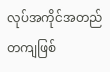လုပ်အကိုင်အတည်တကျဖြစ်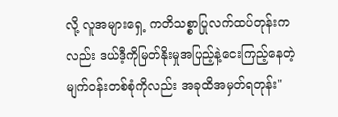လို့ လူအများရှေ့ ကတိသစ္စာပြုလက်ထပ်တုန်းကလည်း ဒယ်ဒီ့ကိုမြတ်နိုးမှုအပြည့်နဲ့ငေးကြည့်နေတဲ့ မျက်၀န်းတစ်စုံကိုလည်း အခုထိအမှတ်ရတုန်း"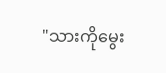"သားကိုမွေး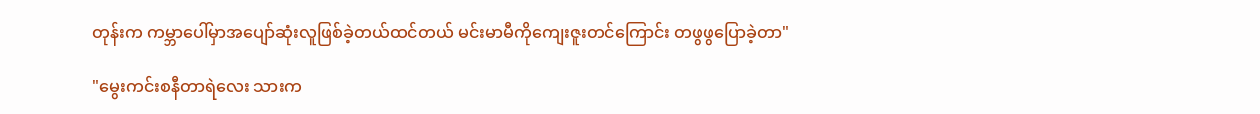တုန်းက ကမ္ဘာပေါ်မှာအပျော်ဆုံးလူဖြစ်ခဲ့တယ်ထင်တယ် မင်းမာမီကိုကျေးဇူးတင်ကြောင်း တဖွဖွပြောခဲ့တာ"

"မွေးကင်းစနီတာရဲလေး သားက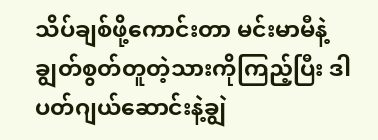သိပ်ချစ်ဖို့ကောင်းတာ မင်းမာမီနဲ့ချွတ်စွတ်တူတဲ့သားကိုကြည့်ပြီး ဒါပတ်ဂျယ်ဆောင်းနဲ့ချွဲ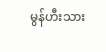မွန်ဟီးသား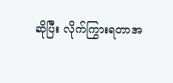ဆိုပြီး လိုက်ကြွားရတာအ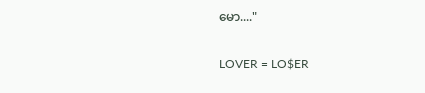မော...."

LOVER = LO$ER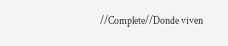//Complete//Donde viven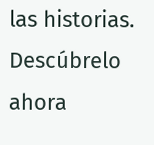las historias. Descúbrelo ahora